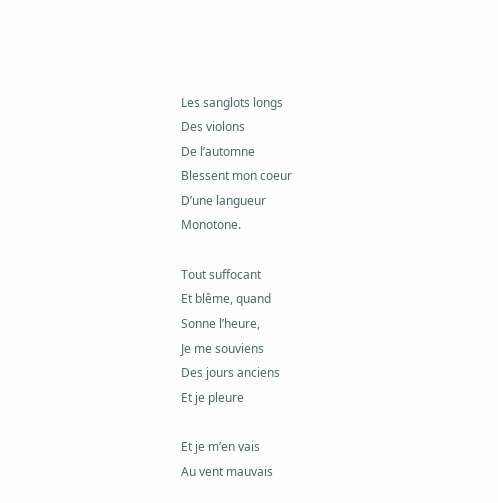Les sanglots longs
Des violons
De l’automne
Blessent mon coeur
D’une langueur
Monotone.

Tout suffocant
Et blême, quand
Sonne l’heure,
Je me souviens
Des jours anciens
Et je pleure

Et je m’en vais
Au vent mauvais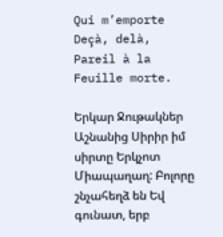Qui m’emporte
Deçà, delà,
Pareil à la
Feuille morte.

Երկար Ջութակներ Աշնանից Սիրիր իմ սիրտը Երկչոտ Միապաղաղ: Բոլորը շնչահեղձ են Եվ գունատ, երբ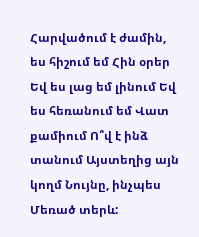Հարվածում է ժամին, ես հիշում եմ Հին օրեր Եվ ես լաց եմ լինում Եվ ես հեռանում եմ Վատ քամիում Ո՞վ է ինձ տանում Այստեղից այն կողմ Նույնը, ինչպես Մեռած տերև: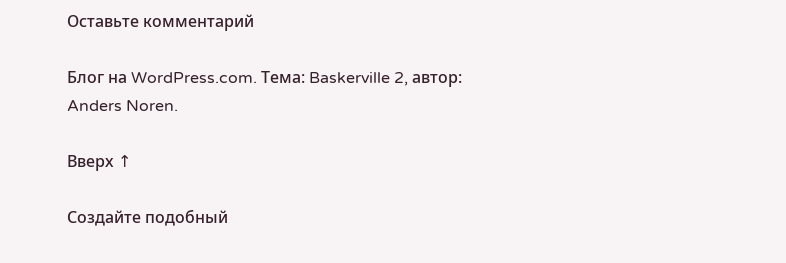Оставьте комментарий

Блог на WordPress.com. Тема: Baskerville 2, автор: Anders Noren.

Вверх ↑

Создайте подобный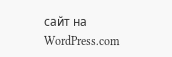сайт на WordPress.com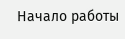Начало работы